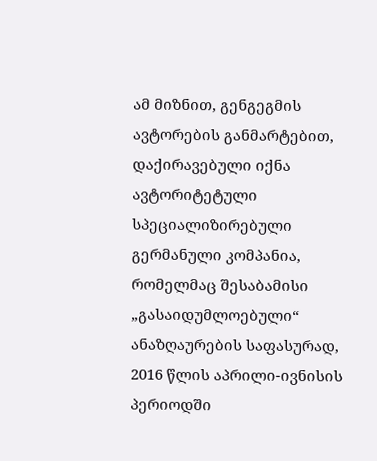ამ მიზნით, გენგეგმის ავტორების განმარტებით, დაქირავებული იქნა ავტორიტეტული სპეციალიზირებული გერმანული კომპანია, რომელმაც შესაბამისი „გასაიდუმლოებული“ ანაზღაურების საფასურად, 2016 წლის აპრილი-ივნისის პერიოდში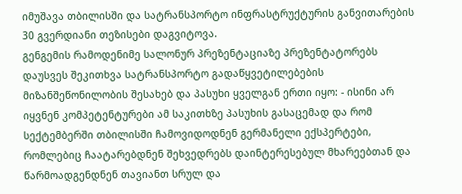იმუშავა თბილისში და სატრანსპორტო ინფრასტრუქტურის განვითარების 30 გვერდიანი თეზისები დაგვიტოვა.
გენგემის რამოდენიმე სალონურ პრეზენტაციაზე პრეზენტატორებს დაუსვეს შეკითხვა სატრანსპორტო გადაწყვეტილებების მიზანშეწონილობის შესახებ და პასუხი ყველგან ერთი იყო: - ისინი არ იყვნენ კომპეტენტურები ამ საკითხზე პასუხის გასაცემად და რომ სექტემბერში თბილისში ჩამოვიდოდნენ გერმანელი ექსპერტები, რომლებიც ჩაატარებდნენ შეხვედრებს დაინტერესებულ მხარეებთან და წარმოადგენდნენ თავიანთ სრულ და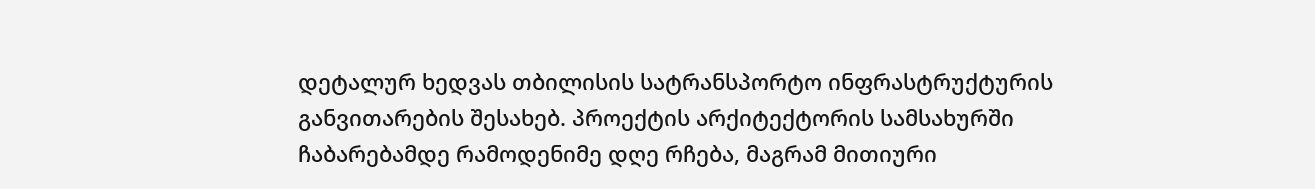დეტალურ ხედვას თბილისის სატრანსპორტო ინფრასტრუქტურის განვითარების შესახებ. პროექტის არქიტექტორის სამსახურში ჩაბარებამდე რამოდენიმე დღე რჩება, მაგრამ მითიური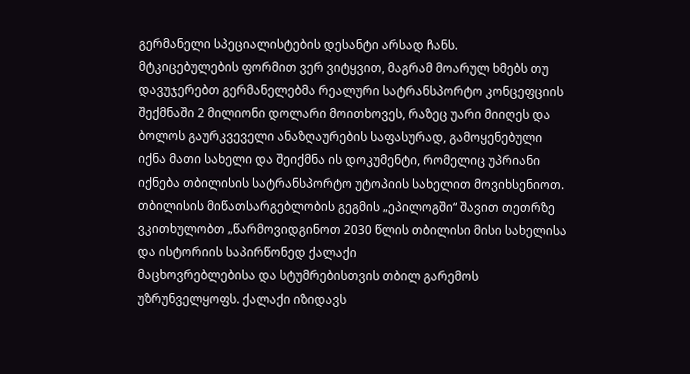გერმანელი სპეციალისტების დესანტი არსად ჩანს.
მტკიცებულების ფორმით ვერ ვიტყვით, მაგრამ მოარულ ხმებს თუ დავუჯერებთ გერმანელებმა რეალური სატრანსპორტო კონცეფციის შექმნაში 2 მილიონი დოლარი მოითხოვეს, რაზეც უარი მიიღეს და ბოლოს გაურკვეველი ანაზღაურების საფასურად, გამოყენებული იქნა მათი სახელი და შეიქმნა ის დოკუმენტი, რომელიც უპრიანი იქნება თბილისის სატრანსპორტო უტოპიის სახელით მოვიხსენიოთ.
თბილისის მიწათსარგებლობის გეგმის „ეპილოგში“ შავით თეთრზე ვკითხულობთ „წარმოვიდგინოთ 2030 წლის თბილისი მისი სახელისა და ისტორიის საპირწონედ ქალაქი
მაცხოვრებლებისა და სტუმრებისთვის თბილ გარემოს უზრუნველყოფს. ქალაქი იზიდავს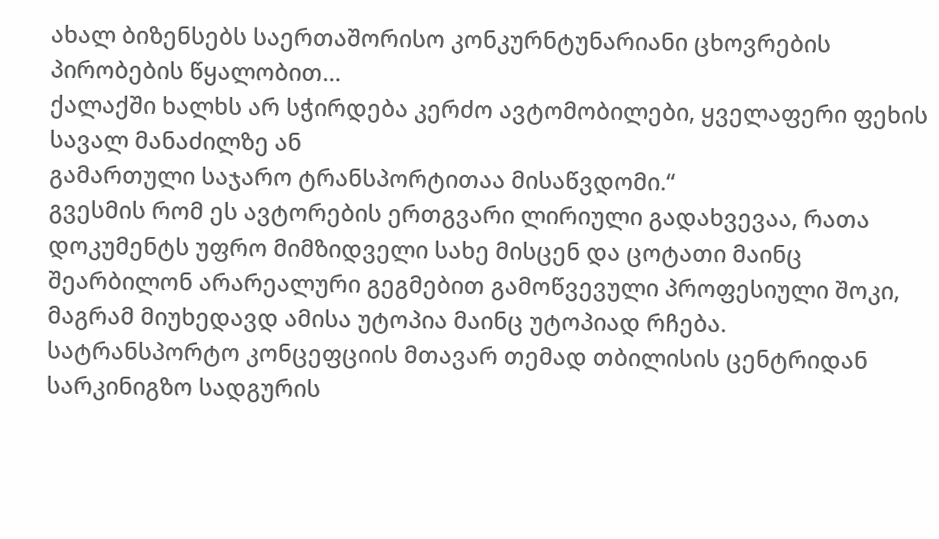ახალ ბიზენსებს საერთაშორისო კონკურნტუნარიანი ცხოვრების პირობების წყალობით…
ქალაქში ხალხს არ სჭირდება კერძო ავტომობილები, ყველაფერი ფეხის სავალ მანაძილზე ან
გამართული საჯარო ტრანსპორტითაა მისაწვდომი.“
გვესმის რომ ეს ავტორების ერთგვარი ლირიული გადახვევაა, რათა დოკუმენტს უფრო მიმზიდველი სახე მისცენ და ცოტათი მაინც შეარბილონ არარეალური გეგმებით გამოწვევული პროფესიული შოკი, მაგრამ მიუხედავდ ამისა უტოპია მაინც უტოპიად რჩება.
სატრანსპორტო კონცეფციის მთავარ თემად თბილისის ცენტრიდან სარკინიგზო სადგურის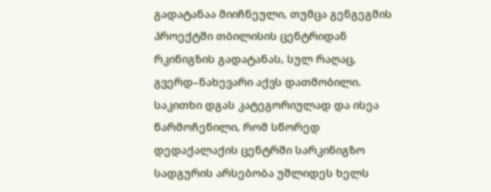გადატანაა მიიჩნეული, თუმცა გენგეგმის პროექტში თბილისის ცენტრიდან რკინიგზის გადატანას, სულ რაღაც, გვერდ–ნახევარი აქვს დათმობილი. საკითხი დგას კატეგორიულად და ისეა წარმოჩენილი, რომ სწორედ დედაქალაქის ცენტრში სარკინიგზო სადგურის არსებობა უშლიდეს ხელს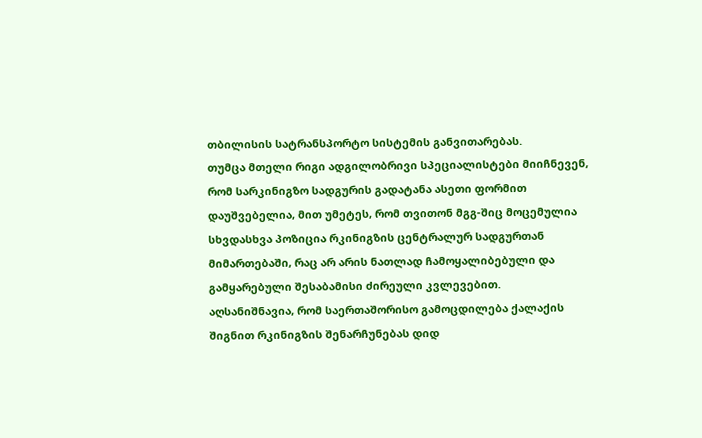თბილისის სატრანსპორტო სისტემის განვითარებას.
თუმცა მთელი რიგი ადგილობრივი სპეციალისტები მიიჩნევენ, რომ სარკინიგზო სადგურის გადატანა ასეთი ფორმით დაუშვებელია, მით უმეტეს, რომ თვითონ მგგ-შიც მოცემულია სხვდასხვა პოზიცია რკინიგზის ცენტრალურ სადგურთან მიმართებაში, რაც არ არის ნათლად ჩამოყალიბებული და გამყარებული შესაბამისი ძირეული კვლევებით.
აღსანიშნავია, რომ საერთაშორისო გამოცდილება ქალაქის შიგნით რკინიგზის შენარჩუნებას დიდ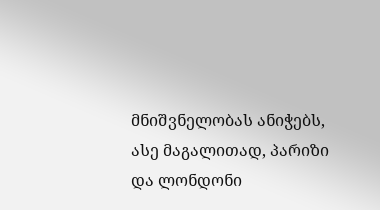მნიშვნელობას ანიჭებს, ასე მაგალითად, პარიზი და ლონდონი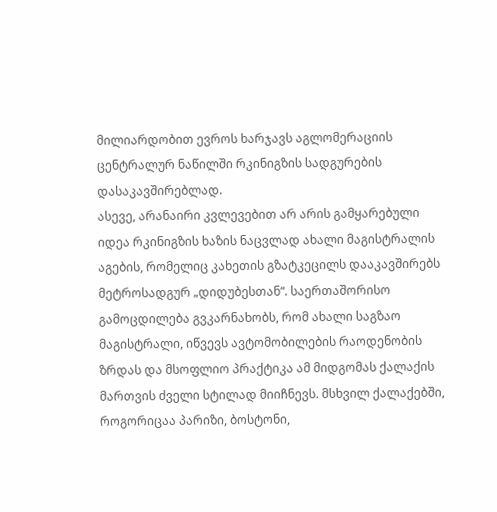მილიარდობით ევროს ხარჯავს აგლომერაციის ცენტრალურ ნაწილში რკინიგზის სადგურების დასაკავშირებლად.
ასევე, არანაირი კვლევებით არ არის გამყარებული იდეა რკინიგზის ხაზის ნაცვლად ახალი მაგისტრალის აგების, რომელიც კახეთის გზატკეცილს დააკავშირებს მეტროსადგურ „დიდუბესთან“. საერთაშორისო გამოცდილება გვკარნახობს, რომ ახალი საგზაო მაგისტრალი, იწვევს ავტომობილების რაოდენობის ზრდას და მსოფლიო პრაქტიკა ამ მიდგომას ქალაქის მართვის ძველი სტილად მიიჩნევს. მსხვილ ქალაქებში, როგორიცაა პარიზი, ბოსტონი,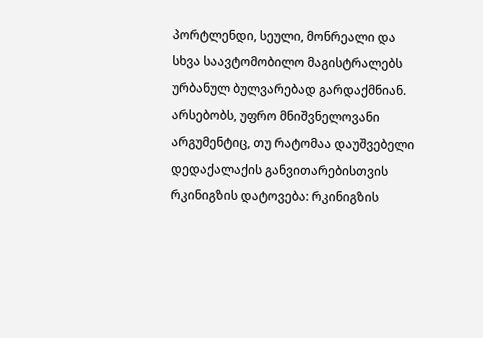პორტლენდი, სეული, მონრეალი და სხვა საავტომობილო მაგისტრალებს ურბანულ ბულვარებად გარდაქმნიან.
არსებობს, უფრო მნიშვნელოვანი არგუმენტიც, თუ რატომაა დაუშვებელი დედაქალაქის განვითარებისთვის რკინიგზის დატოვება: რკინიგზის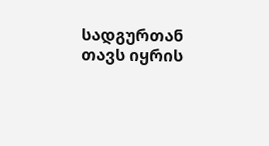სადგურთან თავს იყრის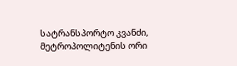სატრანსპორტო კვანძი, მეტროპოლიტენის ორი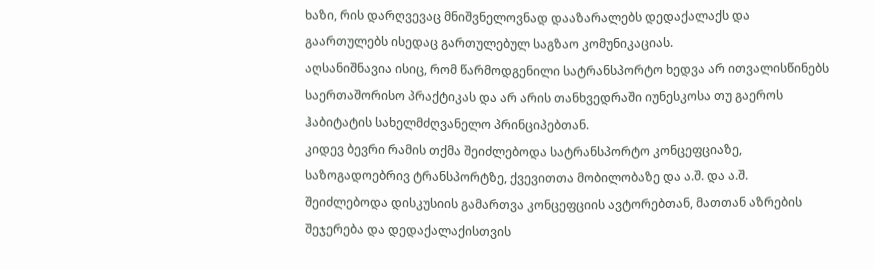ხაზი, რის დარღვევაც მნიშვნელოვნად დააზარალებს დედაქალაქს და გაართულებს ისედაც გართულებულ საგზაო კომუნიკაციას.
აღსანიშნავია ისიც, რომ წარმოდგენილი სატრანსპორტო ხედვა არ ითვალისწინებს საერთაშორისო პრაქტიკას და არ არის თანხვედრაში იუნესკოსა თუ გაეროს ჰაბიტატის სახელმძღვანელო პრინციპებთან.
კიდევ ბევრი რამის თქმა შეიძლებოდა სატრანსპორტო კონცეფციაზე, საზოგადოებრივ ტრანსპორტზე, ქვევითთა მობილობაზე და ა.შ. და ა.შ. შეიძლებოდა დისკუსიის გამართვა კონცეფციის ავტორებთან, მათთან აზრების შეჯერება და დედაქალაქისთვის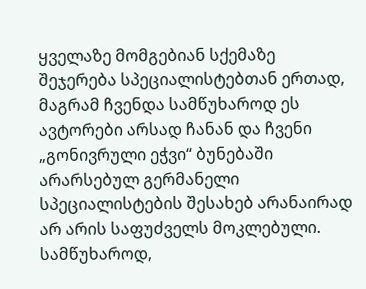ყველაზე მომგებიან სქემაზე შეჯერება სპეციალისტებთან ერთად, მაგრამ ჩვენდა სამწუხაროდ ეს ავტორები არსად ჩანან და ჩვენი „გონივრული ეჭვი“ ბუნებაში არარსებულ გერმანელი სპეციალისტების შესახებ არანაირად არ არის საფუძველს მოკლებული.
სამწუხაროდ,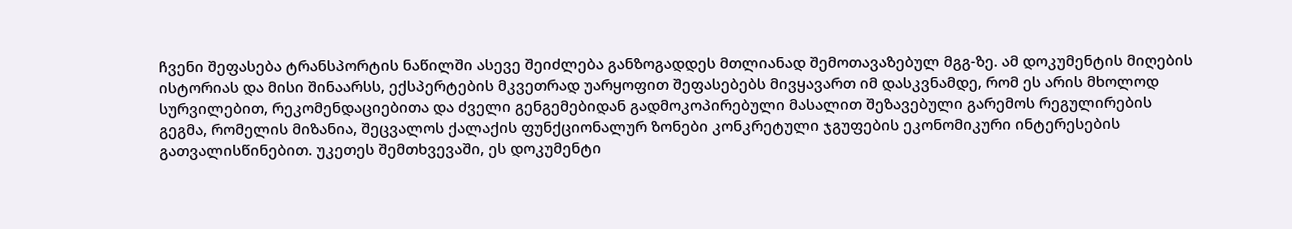ჩვენი შეფასება ტრანსპორტის ნაწილში ასევე შეიძლება განზოგადდეს მთლიანად შემოთავაზებულ მგგ-ზე. ამ დოკუმენტის მიღების ისტორიას და მისი შინაარსს, ექსპერტების მკვეთრად უარყოფით შეფასებებს მივყავართ იმ დასკვნამდე, რომ ეს არის მხოლოდ სურვილებით, რეკომენდაციებითა და ძველი გენგემებიდან გადმოკოპირებული მასალით შეზავებული გარემოს რეგულირების გეგმა, რომელის მიზანია, შეცვალოს ქალაქის ფუნქციონალურ ზონები კონკრეტული ჯგუფების ეკონომიკური ინტერესების გათვალისწინებით. უკეთეს შემთხვევაში, ეს დოკუმენტი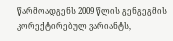წარმოადგენს 2009 წლის გენგეგმის კორექტირებულ ვარიანტს,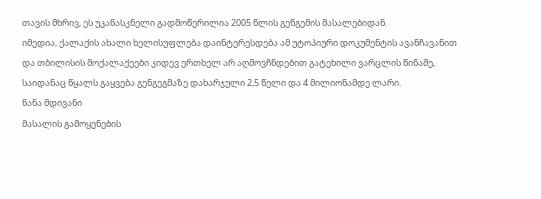თავის მხრივ, ეს უკანასკნელი გადმოწერილია 2005 წლის გენგემის მასალებიდან.
იმედია, ქალაქის ახალი ხელისუფლება დაინტერესდება ამ უტოპიური დოკუმენტის ავანჩავანით და თბილისის მოქალაქეები კიდევ ერთხელ არ აღმოვჩნდებით გატეხილი ვარცლის წინაშე, საიდანაც წყალს გაყვება გენგეგმაზე დახარჯული 2,5 წელი და 4 მილიონამდე ლარი.
ნანა მდივანი
მასალის გამოყენების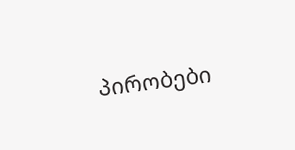პირობები